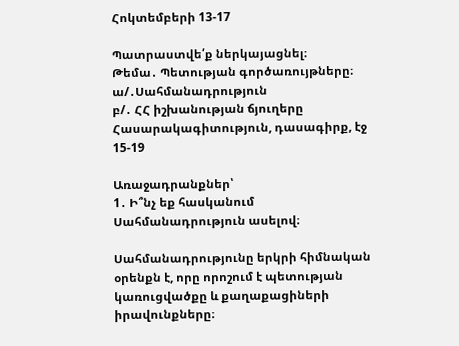Հոկտեմբերի 13-17

Պատրաստվե՛ք ներկայացնել։
Թեմա․ Պետության գործառույթները։
ա/․Սահմանադրություն
բ/․ ՀՀ իշխանության ճյուղերը
Հասարակագիտություն, դասագիրք, էջ 15-19

Առաջադրանքներ՝
1․ Ի՞նչ եք հասկանում Սահմանադրություն ասելով։

Սահմանադրությունը երկրի հիմնական օրենքն է, որը որոշում է պետության կառուցվածքը և քաղաքացիների իրավունքները։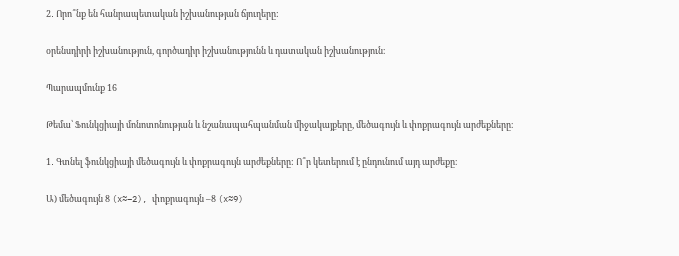2․ Որո՞նք են հանրապետական իշխանության ճյուղերը:

օրենսդիրի իշխանություն, գործադիր իշխանությունն և դատական իշխանություն։

Պարապմունք 16

Թեմա՝ Ֆունկցիայի մոնոտոնության և նշանապահպանման միջակայքերը, մեծագույն և փոքրագույն արժեքները։

1․ Գտնել ֆունկցիայի մեծագույն և փոքրագույն արժեքները: Ո՞ր կետերում է ընդունում այդ արժեքը։

Ա) մեծագույն 8 (x≈–2), փոքրագույն –8 (x≈9)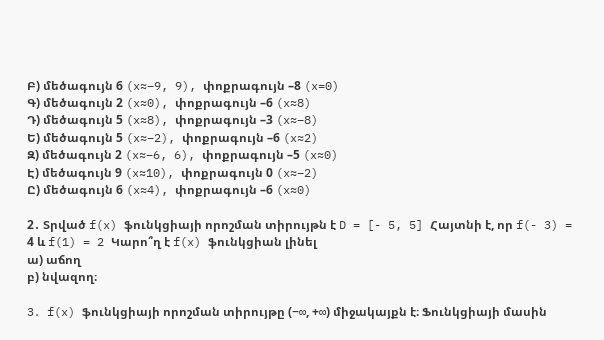Բ) մեծագույն 6 (x≈–9, 9), փոքրագույն –8 (x=0)
Գ) մեծագույն 2 (x≈0), փոքրագույն –6 (x≈8)
Դ) մեծագույն 5 (x≈8), փոքրագույն –3 (x≈–8)
Ե) մեծագույն 5 (x≈–2), փոքրագույն –6 (x≈2)
Զ) մեծագույն 2 (x≈–6, 6), փոքրագույն –5 (x≈0)
Է) մեծագույն 9 (x≈10), փոքրագույն 0 (x≈–2)
Ը) մեծագույն 6 (x≈4), փոքրագույն –6 (x≈0)

2․ Տրված f(x) ֆունկցիայի որոշման տիրույթն է D = [- 5, 5] Հայտնի է, որ f(- 3) = 4 և f(1) = 2 Կարո՞ղ է f(x) ֆունկցիան լինել
ա) աճող
բ) նվազող։

3․ f(x) ֆունկցիայի որոշման տիրույթը (−∞, +∞) միջակայքն է։ Ֆունկցիայի մասին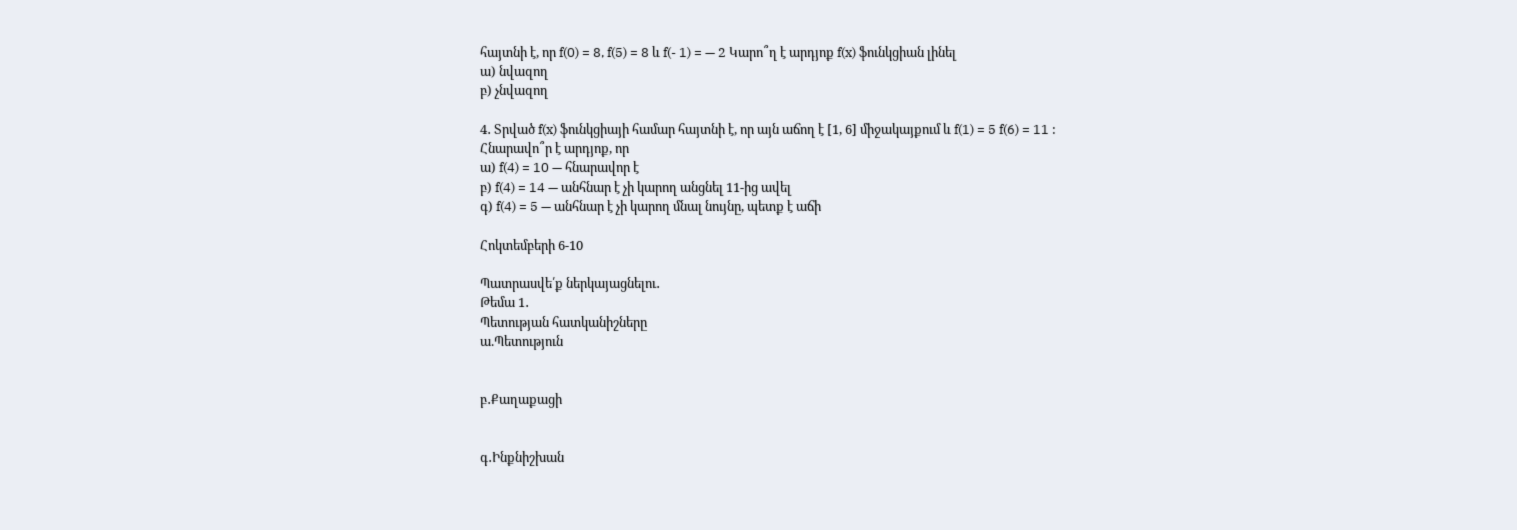հայտնի է, որ f(0) = 8, f(5) = 8 և f(- 1) = — 2 Կարո՞ղ է արդյոք f(x) ֆունկցիան լինել
ա) նվազող
բ) չնվազող

4․ Տրված f(x) ֆունկցիայի համար հայտնի է, որ այն աճող է [1, 6] միջակայքում և f(1) = 5 f(6) = 11 : Հնարավո՞ր է արդյոք, որ
ա) f(4) = 10 — հնարավոր է
բ) f(4) = 14 — անհնար է չի կարող անցնել 11-ից ավել
գ) f(4) = 5 — անհնար է չի կարող մնալ նույնը, պետք է աճի

Հոկտեմբերի 6-10

Պատրասվե՛ք ներկայացնելու․
Թեմա 1․
Պետության հատկանիշները
ա.Պետություն


բ․Քաղաքացի


գ․Ինքնիշխան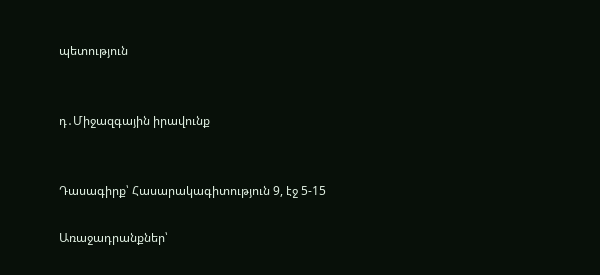պետություն


դ․Միջազգային իրավունք


Դասագիրք՝ Հասարակագիտություն 9, էջ 5-15

Առաջադրանքներ՝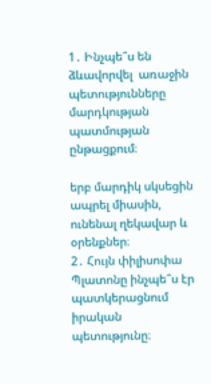1․ Ինչպե՞ս են ձևավորվել  առաջին պետությունները մարդկության պատմության ընթացքում։

երբ մարդիկ սկսեցին ապրել միասին, ունենալ ղեկավար և օրենքներ։
2․ Հույն փիլիսոփա Պլատոնը ինչպե՞ս էր պատկերացնում իրական պետությունը։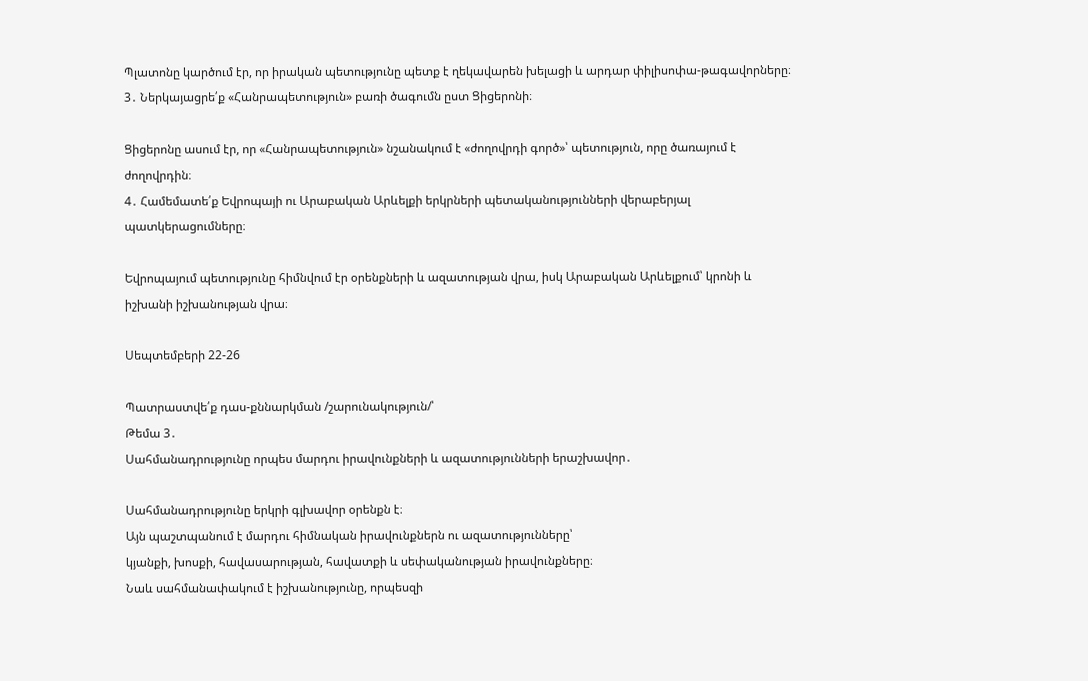Պլատոնը կարծում էր, որ իրական պետությունը պետք է ղեկավարեն խելացի և արդար փիլիսոփա-թագավորները։
3․ Ներկայացրե՛ք «Հանրապետություն» բառի ծագումն ըստ Ցիցերոնի։

Ցիցերոնը ասում էր, որ «Հանրապետություն» նշանակում է «ժողովրդի գործ»՝ պետություն, որը ծառայում է ժողովրդին։
4․ Համեմատե՛ք Եվրոպայի ու Արաբական Արևելքի երկրների պետականությունների վերաբերյալ պատկերացումները։

Եվրոպայում պետությունը հիմնվում էր օրենքների և ազատության վրա, իսկ Արաբական Արևելքում՝ կրոնի և իշխանի իշխանության վրա։

Սեպտեմբերի 22-26

Պատրաստվե՛ք դաս-քննարկման /շարունակություն/՝
Թեմա 3․
Սահմանադրությունը որպես մարդու իրավունքների և ազատությունների երաշխավոր․

Սահմանադրությունը երկրի գլխավոր օրենքն է։
Այն պաշտպանում է մարդու հիմնական իրավունքներն ու ազատությունները՝
կյանքի, խոսքի, հավասարության, հավատքի և սեփականության իրավունքները։
Նաև սահմանափակում է իշխանությունը, որպեսզի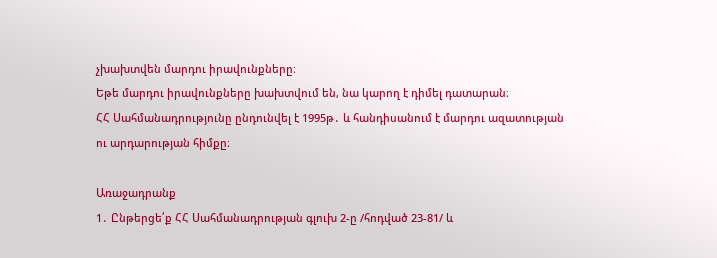չխախտվեն մարդու իրավունքները։
Եթե մարդու իրավունքները խախտվում են, նա կարող է դիմել դատարան։
ՀՀ Սահմանադրությունը ընդունվել է 1995թ․ և հանդիսանում է մարդու ազատության ու արդարության հիմքը։

Առաջադրանք
1․ Ընթերցե՛ք ՀՀ Սահմանադրության գլուխ 2-ը /հոդված 23-81/ և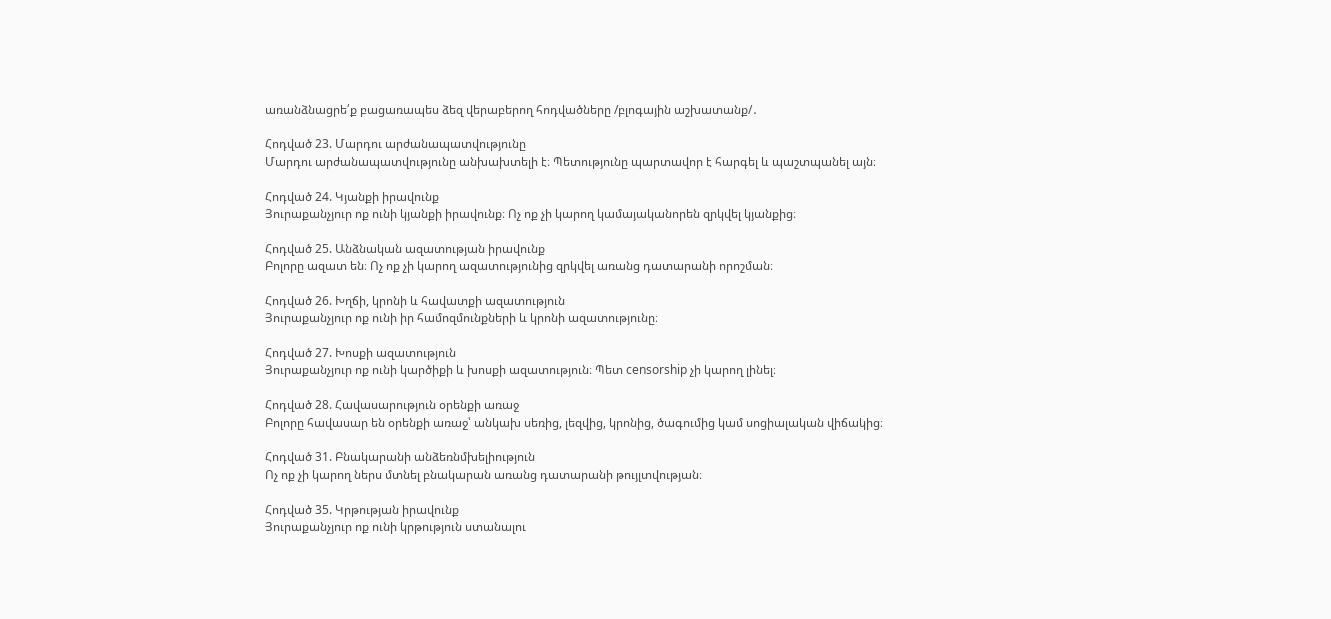առանձնացրե՛ք բացառապես ձեզ վերաբերող հոդվածները /բլոգային աշխատանք/․

Հոդված 23. Մարդու արժանապատվությունը
Մարդու արժանապատվությունը անխախտելի է։ Պետությունը պարտավոր է հարգել և պաշտպանել այն։

Հոդված 24. Կյանքի իրավունք
Յուրաքանչյուր ոք ունի կյանքի իրավունք։ Ոչ ոք չի կարող կամայականորեն զրկվել կյանքից։

Հոդված 25. Անձնական ազատության իրավունք
Բոլորը ազատ են։ Ոչ ոք չի կարող ազատությունից զրկվել առանց դատարանի որոշման։

Հոդված 26. Խղճի, կրոնի և հավատքի ազատություն
Յուրաքանչյուր ոք ունի իր համոզմունքների և կրոնի ազատությունը։

Հոդված 27. Խոսքի ազատություն
Յուրաքանչյուր ոք ունի կարծիքի և խոսքի ազատություն։ Պետ censorship չի կարող լինել։

Հոդված 28. Հավասարություն օրենքի առաջ
Բոլորը հավասար են օրենքի առաջ՝ անկախ սեռից, լեզվից, կրոնից, ծագումից կամ սոցիալական վիճակից։

Հոդված 31. Բնակարանի անձեռնմխելիություն
Ոչ ոք չի կարող ներս մտնել բնակարան առանց դատարանի թույլտվության։

Հոդված 35. Կրթության իրավունք
Յուրաքանչյուր ոք ունի կրթություն ստանալու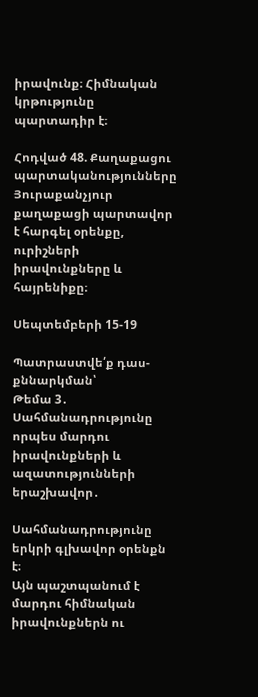իրավունք։ Հիմնական կրթությունը պարտադիր է։

Հոդված 48. Քաղաքացու պարտականությունները
Յուրաքանչյուր քաղաքացի պարտավոր է հարգել օրենքը, ուրիշների իրավունքները և հայրենիքը։

Սեպտեմբերի 15-19

Պատրաստվե՛ք դաս-քննարկման՝
Թեմա 3․
Սահմանադրությունը որպես մարդու իրավունքների և ազատությունների երաշխավոր․

Սահմանադրությունը երկրի գլխավոր օրենքն է։
Այն պաշտպանում է մարդու հիմնական իրավունքներն ու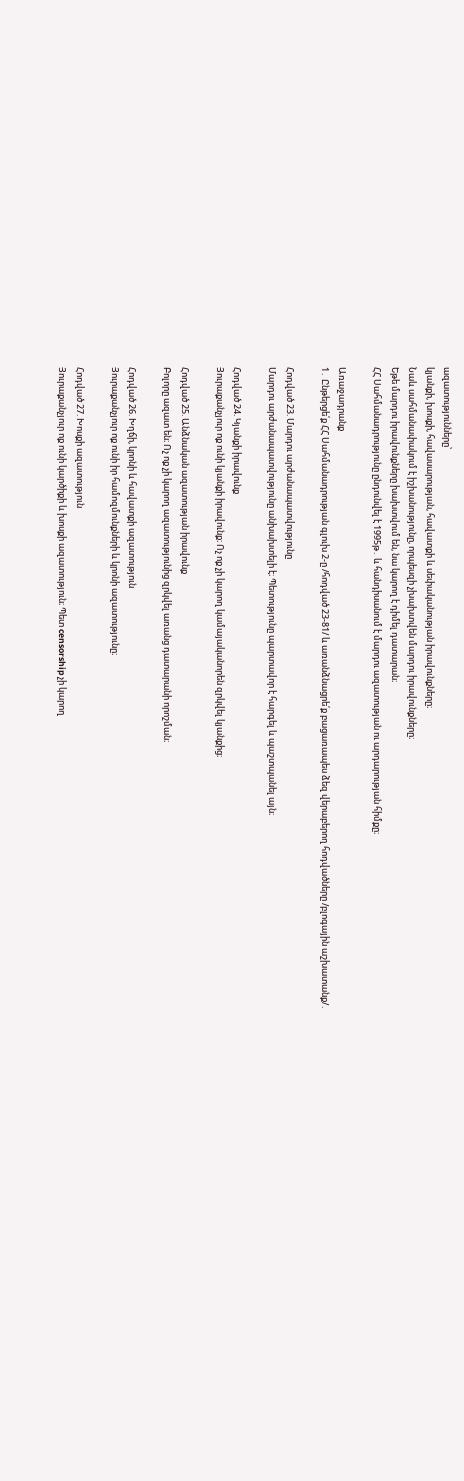ազատությունները՝
կյանքի, խոսքի, հավասարության, հավատքի և սեփականության իրավունքները։
Նաև սահմանափակում է իշխանությունը, որպեսզի չխախտվեն մարդու իրավունքները։
Եթե մարդու իրավունքները խախտվում են, նա կարող է դիմել դատարան։
ՀՀ Սահմանադրությունը ընդունվել է 1995թ․ և հանդիսանում է մարդու ազատության ու արդարության հիմքը։

Առաջադրանք
1․ Ընթերցե՛ք ՀՀ Սահմանադրության գլուխ 2-ը /հոդված 23-81/ և առանձնացրե՛ք բացառապես ձեզ վերաբերող հոդվածները /բլոգային աշխատանք/․

Հոդված 23. Մարդու արժանապատվությունը
Մարդու արժանապատվությունը անխախտելի է։ Պետությունը պարտավոր է հարգել և պաշտպանել այն։

Հոդված 24. Կյանքի իրավունք
Յուրաքանչյուր ոք ունի կյանքի իրավունք։ Ոչ ոք չի կարող կամայականորեն զրկվել կյանքից։

Հոդված 25. Անձնական ազատության իրավունք
Բոլորը ազատ են։ Ոչ ոք չի կարող ազատությունից զրկվել առանց դատարանի որոշման։

Հոդված 26. Խղճի, կրոնի և հավատքի ազատություն
Յուրաքանչյուր ոք ունի իր համոզմունքների և կրոնի ազատությունը։

Հոդված 27. Խոսքի ազատություն
Յուրաքանչյուր ոք ունի կարծիքի և խոսքի ազատություն։ Պետ censorship չի կարող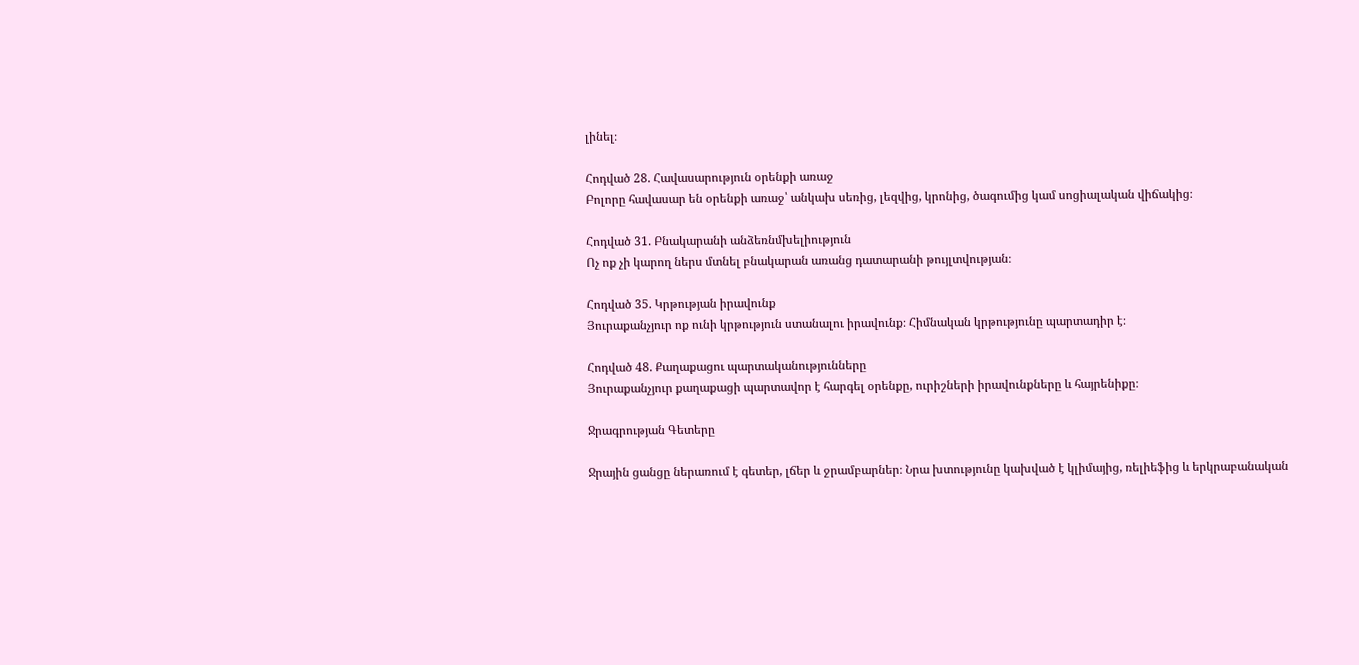լինել։

Հոդված 28. Հավասարություն օրենքի առաջ
Բոլորը հավասար են օրենքի առաջ՝ անկախ սեռից, լեզվից, կրոնից, ծագումից կամ սոցիալական վիճակից։

Հոդված 31. Բնակարանի անձեռնմխելիություն
Ոչ ոք չի կարող ներս մտնել բնակարան առանց դատարանի թույլտվության։

Հոդված 35. Կրթության իրավունք
Յուրաքանչյուր ոք ունի կրթություն ստանալու իրավունք։ Հիմնական կրթությունը պարտադիր է։

Հոդված 48. Քաղաքացու պարտականությունները
Յուրաքանչյուր քաղաքացի պարտավոր է հարգել օրենքը, ուրիշների իրավունքները և հայրենիքը։

Ջրագրության Գետերը

Ջրային ցանցը ներառում է գետեր, լճեր և ջրամբարներ։ Նրա խտությունը կախված է կլիմայից, ռելիեֆից և երկրաբանական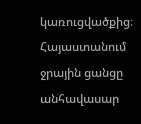կառուցվածքից։ Հայաստանում ջրային ցանցը անհավասար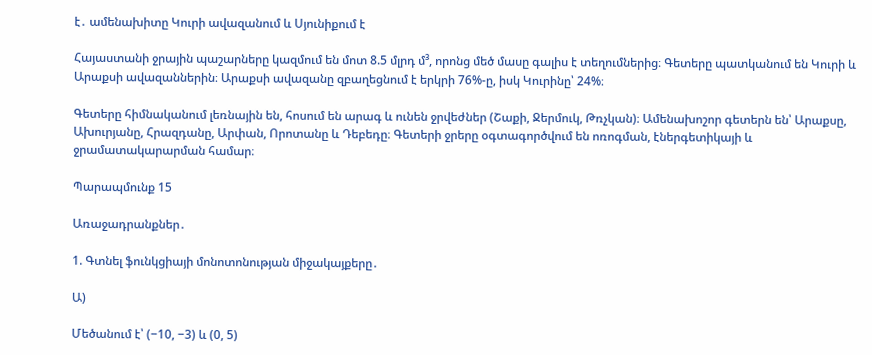է․ ամենախիտը Կուրի ավազանում և Սյունիքում է

Հայաստանի ջրային պաշարները կազմում են մոտ 8.5 մլրդ մ³, որոնց մեծ մասը գալիս է տեղումներից։ Գետերը պատկանում են Կուրի և Արաքսի ավազաններին։ Արաքսի ավազանը զբաղեցնում է երկրի 76%-ը, իսկ Կուրինը՝ 24%։

Գետերը հիմնականում լեռնային են, հոսում են արագ և ունեն ջրվեժներ (Շաքի, Ջերմուկ, Թռչկան)։ Ամենախոշոր գետերն են՝ Արաքսը, Ախուրյանը, Հրազդանը, Արփան, Որոտանը և Դեբեդը։ Գետերի ջրերը օգտագործվում են ոռոգման, էներգետիկայի և ջրամատակարարման համար։

Պարապմունք 15

Առաջադրանքներ․

1. Գտնել ֆունկցիայի մոնոտոնության միջակայքերը․

Ա)

Մեծանում է՝ (−10, −3) և (0, 5)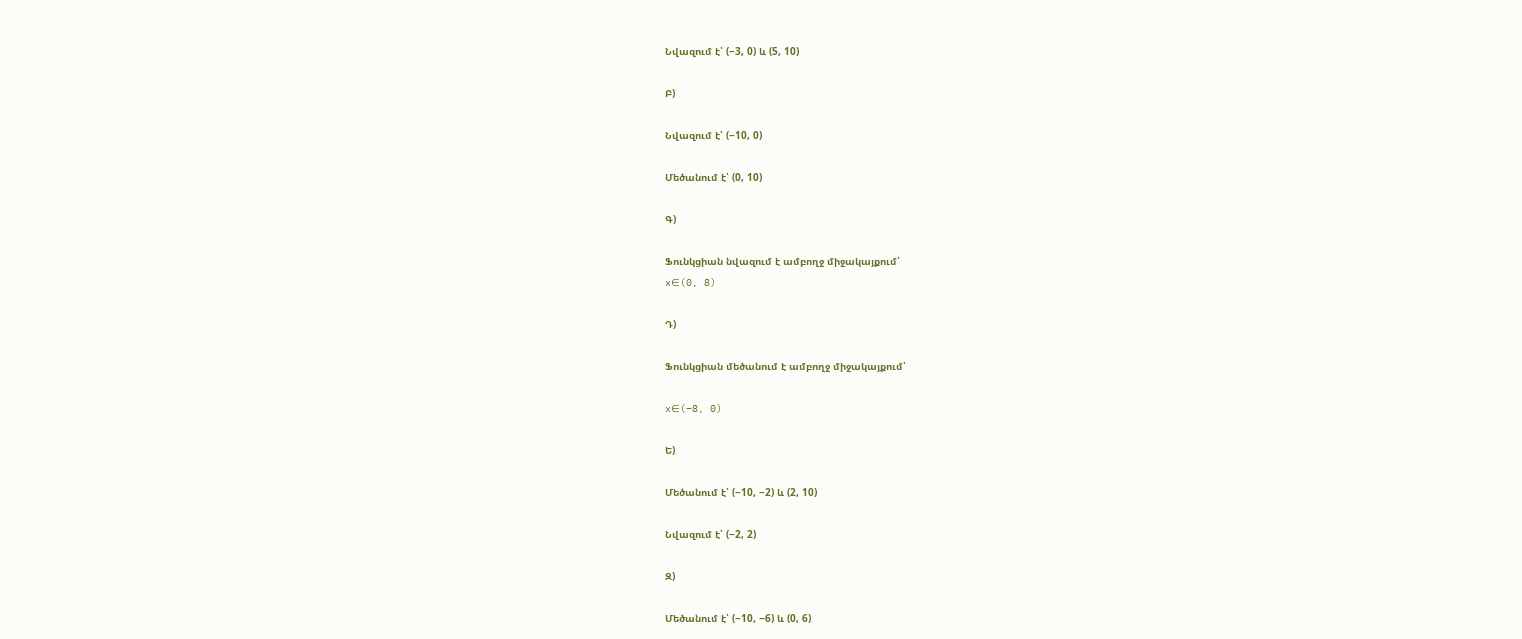Նվազում է՝ (−3, 0) և (5, 10)

Բ)

Նվազում է՝ (−10, 0)

Մեծանում է՝ (0, 10)

Գ)

Ֆունկցիան նվազում է ամբողջ միջակայքում՝
x∈(0, 8)

Դ)

Ֆունկցիան մեծանում է ամբողջ միջակայքում՝

x∈(−8, 0)

Ե)

Մեծանում է՝ (−10, −2) և (2, 10)

Նվազում է՝ (−2, 2)

Զ)

Մեծանում է՝ (−10, −6) և (0, 6)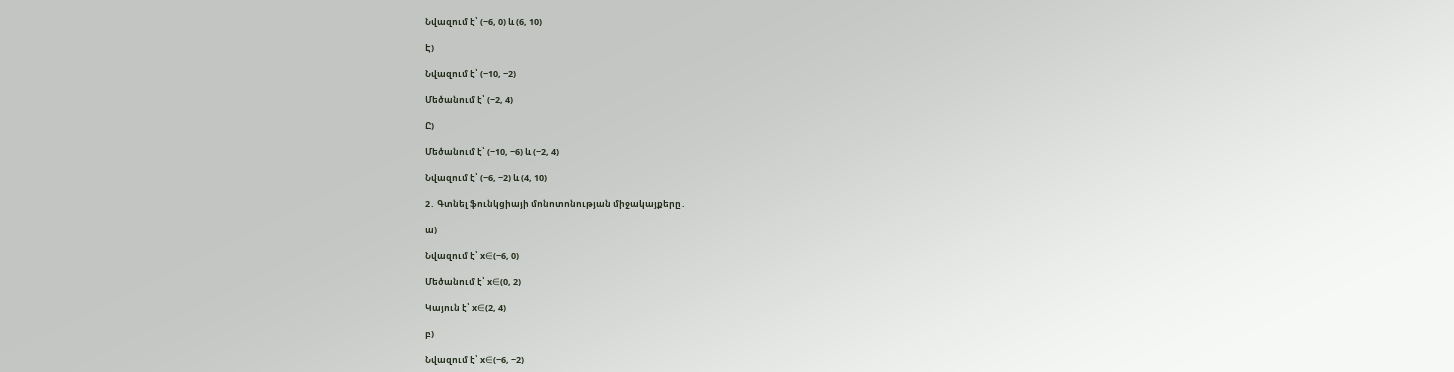Նվազում է՝ (−6, 0) և (6, 10)

Է)

Նվազում է՝ (−10, −2)

Մեծանում է՝ (−2, 4)

Ը)

Մեծանում է՝ (−10, −6) և (−2, 4)

Նվազում է՝ (−6, −2) և (4, 10)

2․ Գտնել ֆունկցիայի մոնոտոնության միջակայքերը․

ա)

Նվազում է՝ x∈(−6, 0)

Մեծանում է՝ x∈(0, 2)

Կայուն է՝ x∈(2, 4)

բ)

Նվազում է՝ x∈(−6, −2)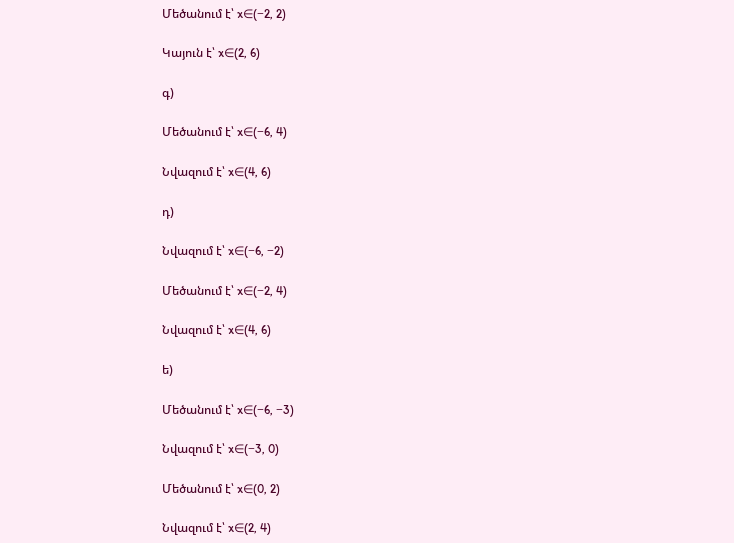Մեծանում է՝ x∈(−2, 2)

Կայուն է՝ x∈(2, 6)

գ)

Մեծանում է՝ x∈(−6, 4)

Նվազում է՝ x∈(4, 6)

դ)

Նվազում է՝ x∈(−6, −2)

Մեծանում է՝ x∈(−2, 4)

Նվազում է՝ x∈(4, 6)

ե)

Մեծանում է՝ x∈(−6, −3)

Նվազում է՝ x∈(−3, 0)

Մեծանում է՝ x∈(0, 2)

Նվազում է՝ x∈(2, 4)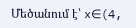Մեծանում է՝ x∈(4,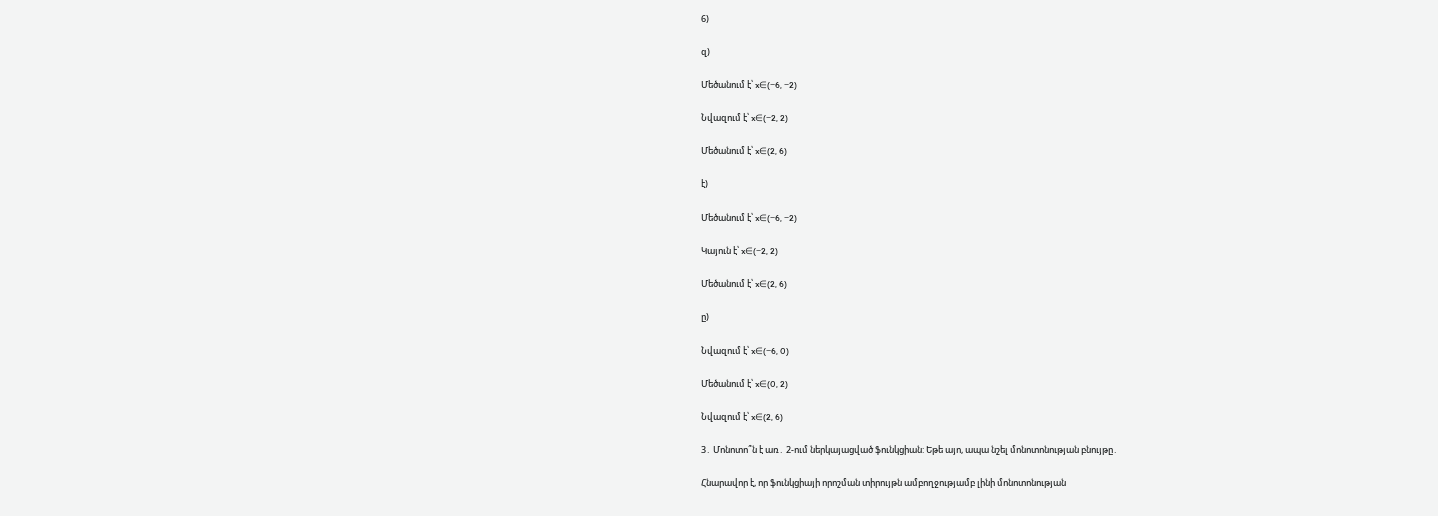6)

զ)

Մեծանում է՝ x∈(−6, −2)

Նվազում է՝ x∈(−2, 2)

Մեծանում է՝ x∈(2, 6)

է)

Մեծանում է՝ x∈(−6, −2)

Կայուն է՝ x∈(−2, 2)

Մեծանում է՝ x∈(2, 6)

ը)

Նվազում է՝ x∈(−6, 0)

Մեծանում է՝ x∈(0, 2)

Նվազում է՝ x∈(2, 6)

3․ Մոնոտո՞ն է առ․ 2-ում ներկայացված ֆունկցիան: Եթե այո, ապա նշել մոնոտոնության բնույթը․

Հնարավոր է, որ ֆունկցիայի որոշման տիրույթն ամբողջությամբ լինի մոնոտոնության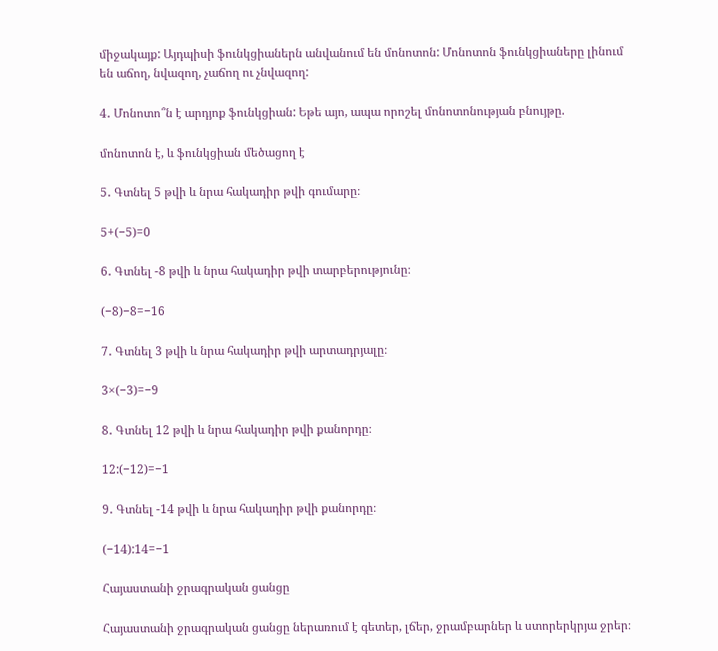միջակայք: Այդպիսի ֆունկցիաներն անվանում են մոնոտոն: Մոնոտոն ֆունկցիաները լինում են աճող, նվազող, չաճող ու չնվազող:

4․ Մոնոտո՞ն է արդյոք ֆունկցիան: Եթե այո, ապա որոշել մոնոտոնության բնույթը.

մոնոտոն է, և ֆունկցիան մեծացող է

5․ Գտնել 5 թվի և նրա հակադիր թվի գումարը։

5+(−5)=0

6․ Գտնել -8 թվի և նրա հակադիր թվի տարբերությունը։

(−8)−8=−16

7․ Գտնել 3 թվի և նրա հակադիր թվի արտադրյալը։

3×(−3)=−9

8․ Գտնել 12 թվի և նրա հակադիր թվի քանորդը։

12:(−12)=−1

9․ Գտնել -14 թվի և նրա հակադիր թվի քանորդը։

(−14):14=−1

Հայաստանի ջրագրական ցանցը

Հայաստանի ջրագրական ցանցը ներառում է գետեր, լճեր, ջրամբարներ և ստորերկրյա ջրեր։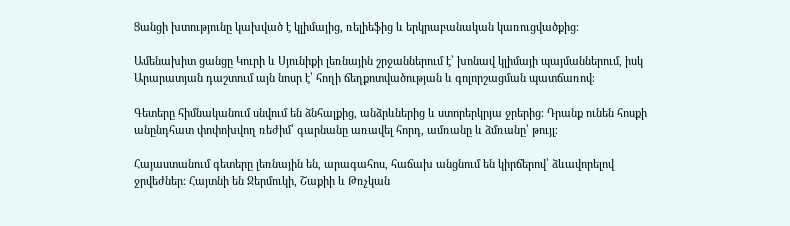Ցանցի խտությունը կախված է կլիմայից, ռելիեֆից և երկրաբանական կառուցվածքից։

Ամենախիտ ցանցը Կուրի և Սյունիքի լեռնային շրջաններում է՝ խոնավ կլիմայի պայմաններում, իսկ Արարատյան դաշտում այն նոսր է՝ հողի ճեղքոտվածության և գոլորշացման պատճառով։

Գետերը հիմնականում սնվում են ձնհալքից, անձրևներից և ստորերկրյա ջրերից։ Դրանք ունեն հոսքի անընդհատ փոփոխվող ռեժիմ՝ գարնանը առավել հորդ, ամռանը և ձմռանը՝ թույլ։

Հայաստանում գետերը լեռնային են, արագահոս, հաճախ անցնում են կիրճերով՝ ձևավորելով ջրվեժներ։ Հայտնի են Ջերմուկի, Շաքիի և Թռչկան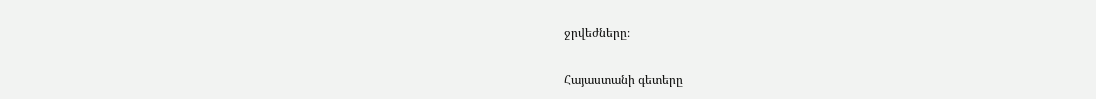ջրվեժները։

Հայաստանի գետերը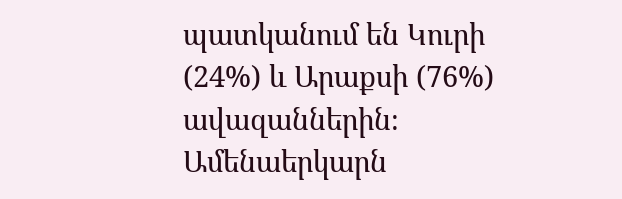պատկանում են Կուրի (24%) և Արաքսի (76%) ավազաններին։ Ամենաերկարն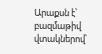Արաքսն է՝ բազմաթիվ վտակներով՝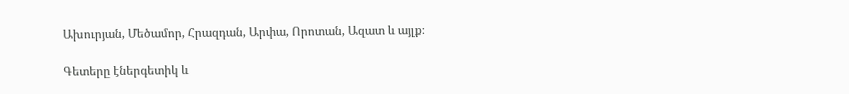Ախուրյան, Մեծամոր, Հրազդան, Արփա, Որոտան, Ազատ և այլք։

Գետերը էներգետիկ և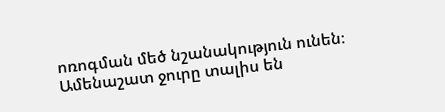ոռոգման մեծ նշանակություն ունեն։ Ամենաշատ ջուրը տալիս են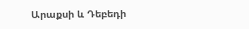Արաքսի և Դեբեդի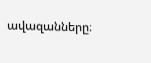ավազանները։